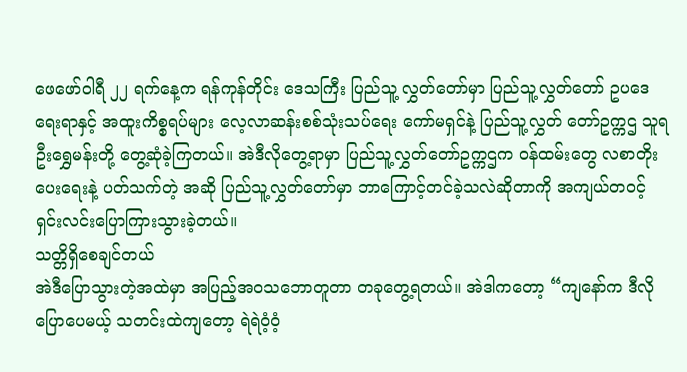ဖေဖော်ဝါရီ ၂၂ ရက်နေ့က ရန်ကုန်တိုင်း ဒေသကြီး ပြည်သူ့ လွှတ်တော်မှာ ပြည်သူ့လွှတ်တော် ဥပဒေရေးရာနှင့် အထူးကိစ္စရပ်များ လေ့လာဆန်းစစ်သုံးသပ်ရေး ကော်မရှင်နဲ့ ပြည်သူ့လွှတ် တော်ဥက္ကဌ သူရဦးရွှေမန်းတို့ တွေ့ဆုံခဲ့ကြတယ်။ အဲဒီလိုတွေ့ရာမှာ ပြည်သူ့လွှတ်တော်ဥက္ကဌက ဝန်ထမ်းတွေ လစာတိုးပေးရေးနဲ့ ပတ်သက်တဲ့ အဆို ပြည်သူ့လွှတ်တော်မှာ ဘာကြောင့်တင်ခဲ့သလဲဆိုတာကို အကျယ်တဝင့် ရှင်းလင်းပြောကြားသွားခဲ့တယ်။
သတ္တိရှိစေချင်တယ်
အဲဒီပြောသွားတဲ့အထဲမှာ အပြည့်အဝသဘောတူတာ တခုတွေ့ရတယ်။ အဲဒါကတော့ “ကျနော်က ဒီလိုပြောပေမယ့် သတင်းထဲကျတော့ ရဲရဲဝံ့ဝံ့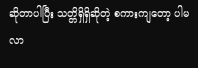ဆိုတာပါပြီး သတ္တိရှိရှိဆိုတဲ့ စကားကျတော့ ပါမလာ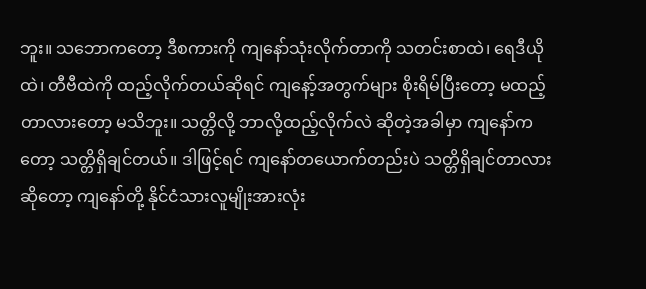ဘူး။ သဘောကတော့ ဒီစကားကို ကျနော်သုံးလိုက်တာကို သတင်းစာထဲ၊ ရေဒီယိုထဲ၊ တီဗီထဲကို ထည့်လိုက်တယ်ဆိုရင် ကျနော့်အတွက်များ စိုးရိမ်ပြီးတော့ မထည့်တာလားတော့ မသိဘူး။ သတ္တိလို့ ဘာလို့ထည့်လိုက်လဲ ဆိုတဲ့အခါမှာ ကျနော်ကတော့ သတ္တိရှိချင်တယ်။ ဒါဖြင့်ရင် ကျနော်တယောက်တည်းပဲ သတ္တိရှိချင်တာလား ဆိုတော့ ကျနော်တို့ နိုင်ငံသားလူမျိုးအားလုံး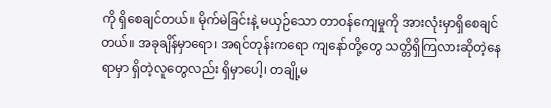ကို ရှိစေချင်တယ်။ မိုက်မဲခြင်းနဲ့ မယှဉ်သော တာဝန်ကျေမှုကို အားလုံးမှာရှိစေချင်တယ်။ အခုချိန်မှာရော၊ အရင်တုန်းကရော ကျနော်တို့တွေ သတ္တိရှိကြလားဆိုတဲ့နေရာမှာ ရှိတဲ့လူတွေလည်း ရှိမှာပေါ့၊ တချို့မ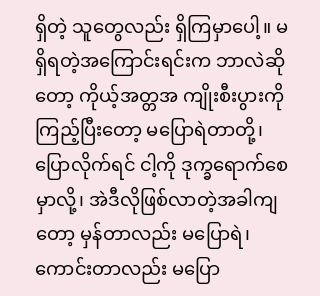ရှိတဲ့ သူတွေလည်း ရှိကြမှာပေါ့။ မရှိရတဲ့အကြောင်းရင်းက ဘာလဲဆိုတော့ ကိုယ့်အတ္တအ ကျိုးစီးပွားကို ကြည့်ပြီးတော့ မပြောရဲတာတို့၊ ပြောလိုက်ရင် ငါ့ကို ဒုက္ခရောက်စေမှာလို့၊ အဲဒီလိုဖြစ်လာတဲ့အခါကျတော့ မှန်တာလည်း မပြောရဲ၊ ကောင်းတာလည်း မပြော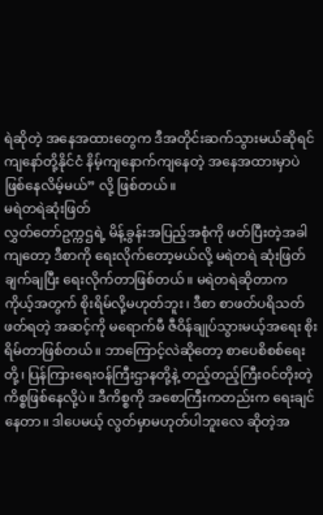ရဲဆိုတဲ့ အနေအထားတွေက ဒီအတိုင်းဆက်သွားမယ်ဆိုရင် ကျနော်တို့နိုင်ငံ နိမ့်ကျနောက်ကျနေတဲ့ အနေအထားမှာပဲ ဖြစ်နေလိမ့်မယ်” လို့ ဖြစ်တယ်။
မရဲတရဲဆုံးဖြတ်
လွှတ်တော်ဥက္ကဌရဲ့ မိန့်ခွန်းအပြည့်အစုံကို ဖတ်ပြီးတဲ့အခါကျတော့ ဒီစာကို ရေးလိုက်တော့မယ်လို့ မရဲတရဲ ဆုံးဖြတ်ချက်ချပြီး ရေးလိုက်တာဖြစ်တယ်။ မရဲတရဲဆိုတာက ကိုယ့်အတွက် စိုးရိမ်လို့မဟုတ်ဘူး၊ ဒီစာ စာဖတ်ပရိသတ်ဖတ်ရတဲ့ အဆင့်ကို မရောက်မီ ဇီဝိန်ချုပ်သွားမယ့်အရေး စိုးရိမ်တာဖြစ်တယ်။ ဘာကြောင့်လဲဆိုတော့ စာပေစိစစ်ရေးတို့၊ ပြန်ကြားရေးဝန်ကြီးဌာနတို့နဲ့ တည့်တည့်ကြီးဝင်တိုးတဲ့ ကိစ္စဖြစ်နေလို့ပဲ။ ဒီကိစ္စကို အစောကြီးကတည်းက ရေးချင်နေတာ။ ဒါပေမယ့် လွတ်မှာမဟုတ်ပါဘူးလေ ဆိုတဲ့အ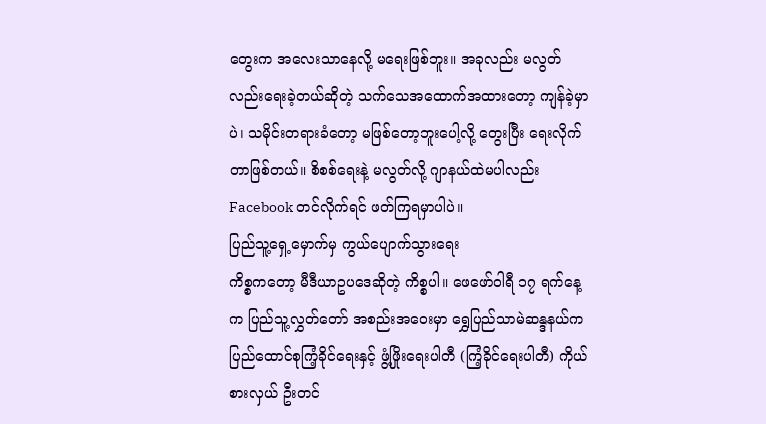တွေးက အလေးသာနေလို့ မရေးဖြစ်ဘူး။ အခုလည်း မလွတ်လည်းရေးခဲ့တယ်ဆိုတဲ့ သက်သေအထောက်အထားတော့ ကျန်ခဲ့မှာပဲ၊ သမိုင်းတရားခံတော့ မဖြစ်တော့ဘူးပေါ့လို့ တွေးပြီး ရေးလိုက်တာဖြစ်တယ်။ စိစစ်ရေးနဲ့ မလွတ်လို့ ဂျာနယ်ထဲမပါလည်း Facebook တင်လိုက်ရင် ဖတ်ကြရမှာပါပဲ။
ပြည်သူ့ရှေ့မှောက်မှ ကွယ်ပျောက်သွားရေး
ကိစ္စကတော့ မီဒီယာဥပဒေဆိုတဲ့ ကိစ္စပါ။ ဖေဖော်ဝါရီ ၁၇ ရက်နေ့က ပြည်သူ့လွှတ်တော် အစည်းအဝေးမှာ ရွှေပြည်သာမဲဆန္ဒနယ်က ပြည်ထောင်စုကြံ့ခိုင်ရေးနှင့် ဖွံ့ဖြိုးရေးပါတီ (ကြံ့ခိုင်ရေးပါတီ) ကိုယ်စားလှယ် ဦးတင်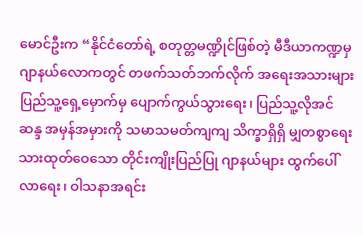မောင်ဦးက “နိုင်ငံတော်ရဲ့ စတုတ္တမဏ္ဍိုင်ဖြစ်တဲ့ မီဒီယာကဏ္ဍမှ ဂျာနယ်လောကတွင် တဖက်သတ်ဘက်လိုက် အရေးအသားများ ပြည်သူ့ရှေ့မှောက်မှ ပျောက်ကွယ်သွားရေး၊ ပြည်သူ့လိုအင် ဆန္ဒ အမှန်အမှားကို သမာသမတ်ကျကျ သိက္ခာရှိရှိ မျှတစွာရေးသားထုတ်ဝေသော တိုင်းကျိုးပြည်ပြု ဂျာနယ်များ ထွက်ပေါ်လာရေး၊ ဝါသနာအရင်း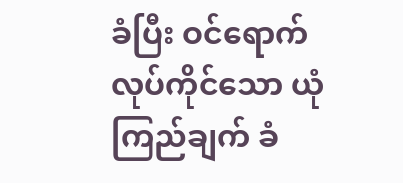ခံပြီး ဝင်ရောက်လုပ်ကိုင်သော ယုံကြည်ချက် ခံ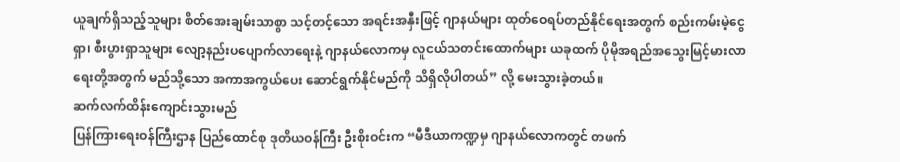ယူချက်ရှိသည့်သူများ စိတ်အေးချမ်းသာစွာ သင့်တင့်သော အရင်းအနှီးဖြင့် ဂျာနယ်များ ထုတ်ဝေရပ်တည်နိုင်ရေးအတွက် စည်းကမ်းမဲ့ငွေရှာ၊ စီးပွားရှာသူများ လျော့နည်းပပျောက်လာရေးနဲ့ ဂျာနယ်လောကမှ လူငယ်သတင်းထောက်များ ယခုထက် ပိုမိုအရည်အသွေးမြင့်မားလာရေးတို့အတွက် မည်သို့သော အကာအကွယ်ပေး ဆောင်ရွက်နိုင်မည်ကို သိရှိလိုပါတယ်” လို့ မေးသွားခဲ့တယ်။
ဆက်လက်ထိန်းကျောင်းသွားမည်
ပြန်ကြားရေးဝန်ကြီးဌာန ပြည်ထောင်စု ဒုတိယဝန်ကြီး ဦးစိုးဝင်းက “မီဒီယာကဏ္ဍမှ ဂျာနယ်လောကတွင် တဖက်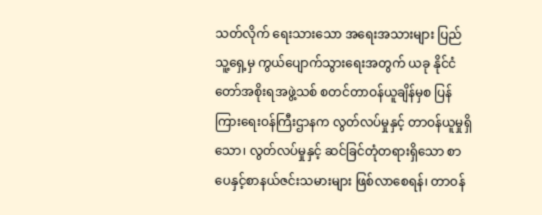သတ်လိုက် ရေးသားသော အရေးအသားများ ပြည်သူ့ရှေ့မှ ကွယ်ပျောက်သွားရေးအတွက် ယခု နိုင်ငံတော်အစိုးရအဖွဲ့သစ် စတင်တာဝန်ယူချိန်မှစ ပြန်ကြားရေးဝန်ကြီးဌာနက လွတ်လပ်မှုနှင့် တာဝန်ယူမှုရှိသော၊ လွတ်လပ်မှုနှင့် ဆင်ခြင်တုံတရားရှိသော စာပေနှင့်စာနယ်ဇင်းသမားများ ဖြစ်လာစေရန်၊ တာဝန်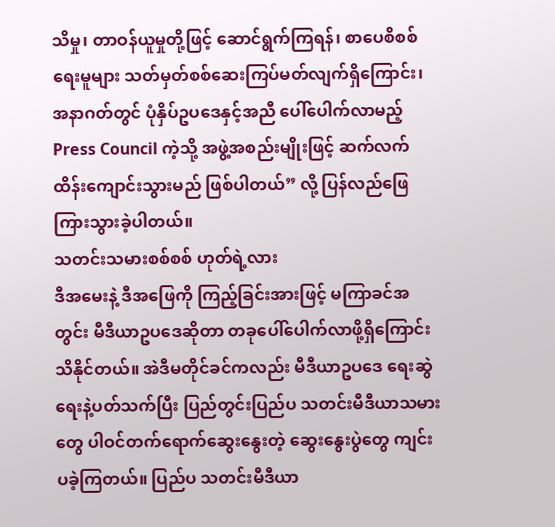သိမှု၊ တာဝန်ယူမှုတို့ဖြင့် ဆောင်ရွက်ကြရန်၊ စာပေစိစစ်ရေးမူများ သတ်မှတ်စစ်ဆေးကြပ်မတ်လျက်ရှိကြောင်း၊ အနာဂတ်တွင် ပုံနှိပ်ဥပဒေနှင့်အညီ ပေါ်ပေါက်လာမည့် Press Council ကဲ့သို့ အဖွဲ့အစည်းမျိုးဖြင့် ဆက်လက် ထိန်းကျောင်းသွားမည် ဖြစ်ပါတယ်” လို့ ပြန်လည်ဖြေကြားသွားခဲ့ပါတယ်။
သတင်းသမားစစ်စစ် ဟုတ်ရဲ့လား
ဒီအမေးနဲ့ ဒီအဖြေကို ကြည့်ခြင်းအားဖြင့် မကြာခင်အတွင်း မီဒီယာဥပဒေဆိုတာ တခုပေါ်ပေါက်လာဖို့ရှိကြောင်း သိနိုင်တယ်။ အဲဒီမတိုင်ခင်ကလည်း မီဒီယာဥပဒေ ရေးဆွဲရေးနဲ့ပတ်သက်ပြီး ပြည်တွင်းပြည်ပ သတင်းမီဒီယာသမားတွေ ပါဝင်တက်ရောက်ဆွေးနွေးတဲ့ ဆွေးနွေးပွဲတွေ ကျင်းပခဲ့ကြတယ်။ ပြည်ပ သတင်းမီဒီယာ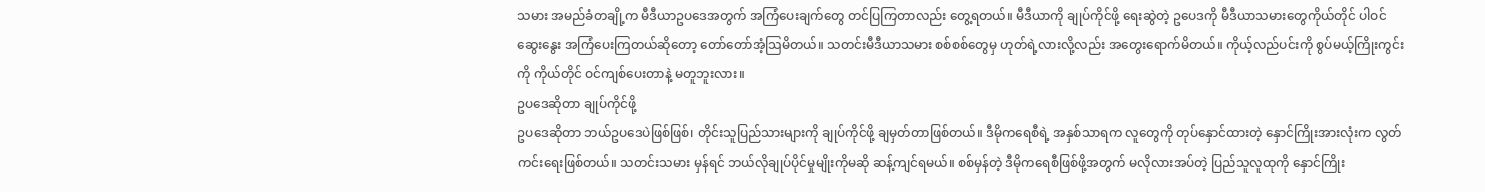သမား အမည်ခံတချို့က မီဒီယာဥပဒေအတွက် အကြံပေးချက်တွေ တင်ပြကြတာလည်း တွေ့ရတယ်။ မီဒီယာကို ချုပ်ကိုင်ဖို့ ရေးဆွဲတဲ့ ဥပေဒကို မီဒီယာသမားတွေကိုယ်တိုင် ပါဝင်ဆွေးနွေး အကြံပေးကြတယ်ဆိုတော့ တော်တော်အံ့သြမိတယ်။ သတင်းမီဒီယာသမား စစ်စစ်တွေမှ ဟုတ်ရဲ့လားလို့လည်း အတွေးရောက်မိတယ်။ ကိုယ့်လည်ပင်းကို စွပ်မယ့်ကြိုးကွင်းကို ကိုယ်တိုင် ဝင်ကျစ်ပေးတာနဲ့ မတူဘူးလား။
ဥပဒေဆိုတာ ချုပ်ကိုင်ဖို့
ဥပဒေဆိုတာ ဘယ်ဥပဒေပဲဖြစ်ဖြစ်၊ တိုင်းသူပြည်သားများကို ချုပ်ကိုင်ဖို့ ချမှတ်တာဖြစ်တယ်။ ဒီမိုကရေစီရဲ့ အနှစ်သာရက လူတွေကို တုပ်နှောင်ထားတဲ့ နှောင်ကြိုးအားလုံးက လွတ်ကင်းရေးဖြစ်တယ်။ သတင်းသမား မှန်ရင် ဘယ်လိုချုပ်ပိုင်မှုမျိုးကိုမဆို ဆန့်ကျင်ရမယ်။ စစ်မှန်တဲ့ ဒီမိုကရေစီဖြစ်ဖို့အတွက် မလိုလားအပ်တဲ့ ပြည်သူလူထုကို နှောင်ကြိုး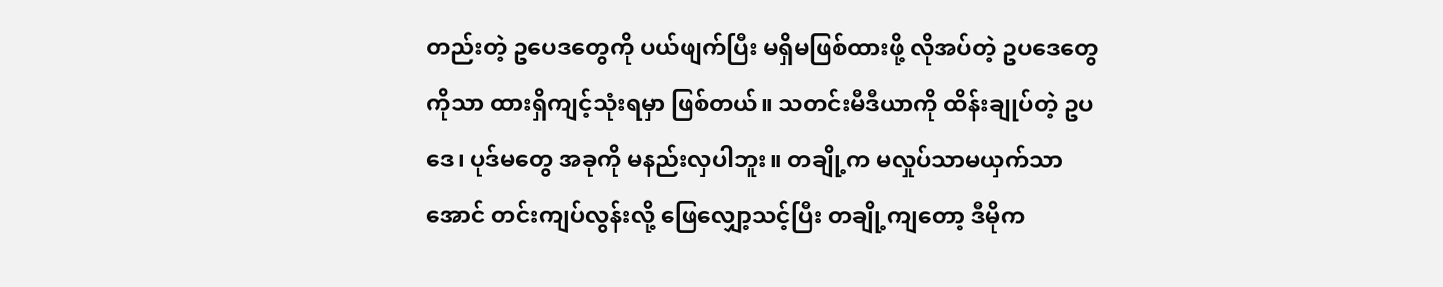တည်းတဲ့ ဥပေဒတွေကို ပယ်ဖျက်ပြီး မရှိမဖြစ်ထားဖို့ လိုအပ်တဲ့ ဥပဒေတွေကိုသာ ထားရှိကျင့်သုံးရမှာ ဖြစ်တယ်။ သတင်းမီဒီယာကို ထိန်းချုပ်တဲ့ ဥပဒေ၊ ပုဒ်မတွေ အခုကို မနည်းလှပါဘူး။ တချို့က မလှုပ်သာမယှက်သာအောင် တင်းကျပ်လွန်းလို့ ဖြေလျှော့သင့်ပြီး တချို့ကျတော့ ဒီမိုက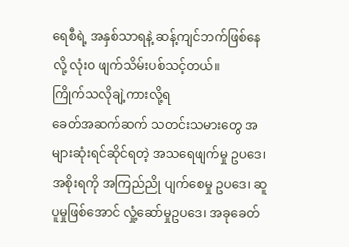ရေစီရဲ့ အနှစ်သာရနဲ့ ဆန့်ကျင်ဘက်ဖြစ်နေလို့ လုံး၀ ဖျက်သိမ်းပစ်သင့်တယ်။
ကြိုက်သလိုချဲ့ကားလို့ရ
ခေတ်အဆက်ဆက် သတင်းသမားတွေ အများဆုံးရင်ဆိုင်ရတဲ့ အသရေဖျက်မှု ဥပဒေ၊ အစိုးရကို အကြည်ညို ပျက်စေမှု ဥပဒေ၊ ဆူပူမှုဖြစ်အောင် လှုံ့ဆော်မှုဥပဒေ၊ အခုခေတ်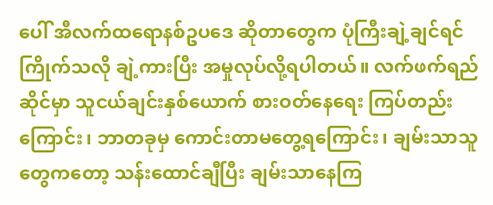ပေါ် အီလက်ထရောနစ်ဥပဒေ ဆိုတာတွေက ပုံကြီးချဲ့ချင်ရင် ကြိုက်သလို ချဲ့ကားပြီး အမှုလုပ်လို့ရပါတယ်။ လက်ဖက်ရည်ဆိုင်မှာ သူငယ်ချင်းနှစ်ယောက် စားဝတ်နေရေး ကြပ်တည်းကြောင်း၊ ဘာတခုမှ ကောင်းတာမတွေ့ရကြောင်း၊ ချမ်းသာသူတွေကတော့ သန်းထောင်ချီပြီး ချမ်းသာနေကြ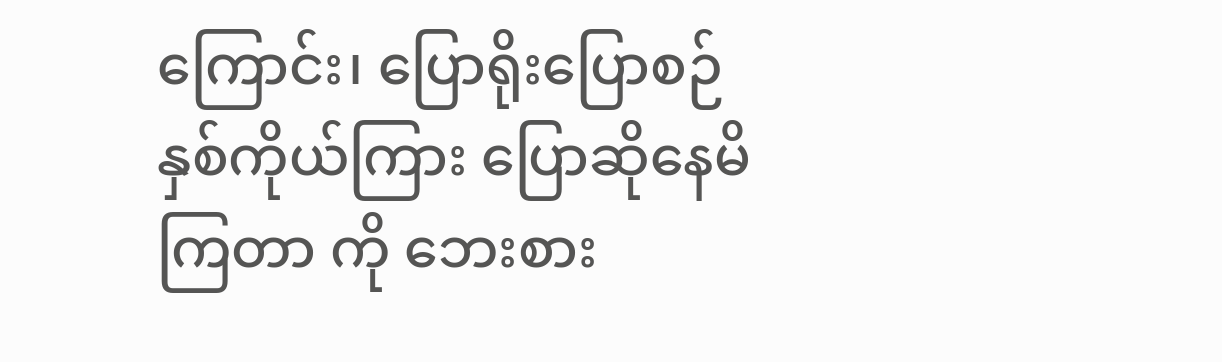ကြောင်း၊ ပြောရိုးပြောစဉ် နှစ်ကိုယ်ကြား ပြောဆိုနေမိကြတာ ကို ဘေးစား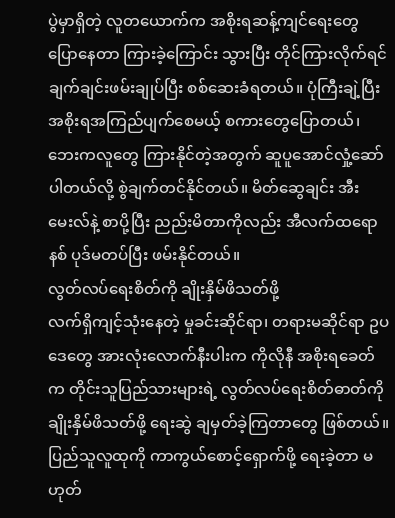ပွဲမှာရှိတဲ့ လူတယောက်က အစိုးရဆန့်ကျင်ရေးတွေ ပြောနေတာ ကြားခဲ့ကြောင်း သွားပြီး တိုင်ကြားလိုက်ရင် ချက်ချင်းဖမ်းချုပ်ပြီး စစ်ဆေးခံရတယ်။ ပုံကြီးချဲ့ပြီး အစိုးရအကြည်ပျက်စေမယ့် စကားတွေပြောတယ်၊ ဘေးကလူတွေ ကြားနိုင်တဲ့အတွက် ဆူပူအောင်လှုံ့ဆော်ပါတယ်လို့ စွဲချက်တင်နိုင်တယ်။ မိတ်ဆွေချင်း အီးမေးလ်နဲ့ စာပို့ပြီး ညည်းမိတာကိုလည်း အီလက်ထရောနစ် ပုဒ်မတပ်ပြီး ဖမ်းနိုင်တယ်။
လွတ်လပ်ရေးစိတ်ကို ချိုးနှိမ်ဖိသတ်ဖို့
လက်ရှိကျင့်သုံးနေတဲ့ မှုခင်းဆိုင်ရာ၊ တရားမဆိုင်ရာ ဥပဒေတွေ အားလုံးလောက်နီးပါးက ကိုလိုနီ အစိုးရခေတ်က တိုင်းသူပြည်သားများရဲ့ လွတ်လပ်ရေးစိတ်ဓာတ်ကို ချိုးနှိမ်ဖိသတ်ဖို့ ရေးဆွဲ ချမှတ်ခဲ့ကြတာတွေ ဖြစ်တယ်။ ပြည်သူလူထုကို ကာကွယ်စောင့်ရှောက်ဖို့ ရေးခဲ့တာ မဟုတ်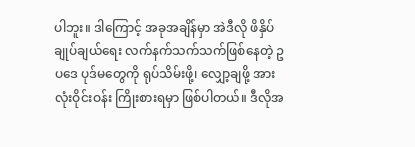ပါဘူး။ ဒါကြောင့် အခုအချိန်မှာ အဲဒီလို ဖိနှိပ်ချုပ်ချယ်ရေး လက်နက်သက်သက်ဖြစ်နေတဲ့ ဥပဒေ ပုဒ်မတွေကို ရုပ်သိမ်းဖို့၊ လျှော့ချဖို့ အားလုံးဝိုင်းဝန်း ကြိုးစားရမှာ ဖြစ်ပါတယ်။ ဒီလိုအ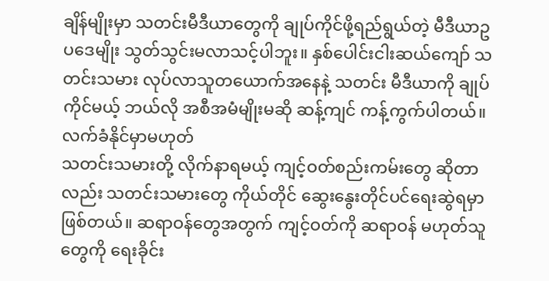ချိန်မျိုးမှာ သတင်းမီဒီယာတွေကို ချုပ်ကိုင်ဖို့ရည်ရွယ်တဲ့ မီဒီယာဥပဒေမျိုး သွတ်သွင်းမလာသင့်ပါဘူး။ နှစ်ပေါင်းငါးဆယ်ကျော် သတင်းသမား လုပ်လာသူတယောက်အနေနဲ့ သတင်း မီဒီယာကို ချုပ်ကိုင်မယ့် ဘယ်လို အစီအမံမျိုးမဆို ဆန့်ကျင် ကန့်ကွက်ပါတယ်။
လက်ခံနိုင်မှာမဟုတ်
သတင်းသမားတို့ လိုက်နာရမယ့် ကျင့်ဝတ်စည်းကမ်းတွေ ဆိုတာလည်း သတင်းသမားတွေ ကိုယ်တိုင် ဆွေးနွေးတိုင်ပင်ရေးဆွဲရမှာ ဖြစ်တယ်။ ဆရာဝန်တွေအတွက် ကျင့်ဝတ်ကို ဆရာဝန် မဟုတ်သူတွေကို ရေးခိုင်း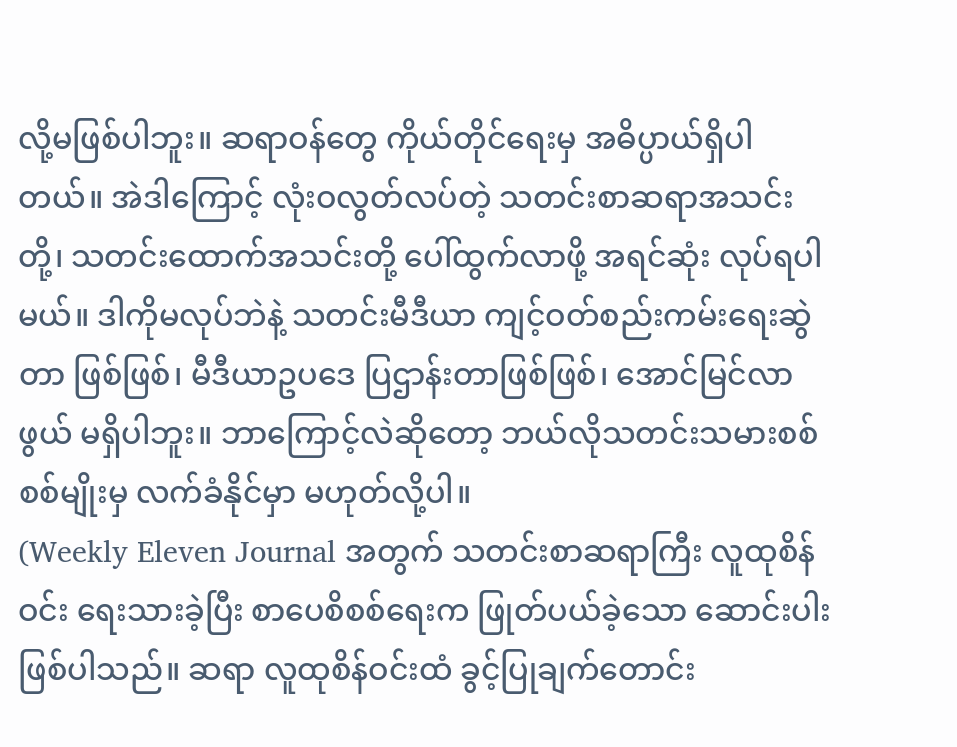လို့မဖြစ်ပါဘူး။ ဆရာဝန်တွေ ကိုယ်တိုင်ရေးမှ အဓိပ္ပာယ်ရှိပါတယ်။ အဲဒါကြောင့် လုံးဝလွတ်လပ်တဲ့ သတင်းစာဆရာအသင်းတို့၊ သတင်းထောက်အသင်းတို့ ပေါ်ထွက်လာဖို့ အရင်ဆုံး လုပ်ရပါမယ်။ ဒါကိုမလုပ်ဘဲနဲ့ သတင်းမီဒီယာ ကျင့်ဝတ်စည်းကမ်းရေးဆွဲတာ ဖြစ်ဖြစ်၊ မီဒီယာဥပဒေ ပြဌာန်းတာဖြစ်ဖြစ်၊ အောင်မြင်လာဖွယ် မရှိပါဘူး။ ဘာကြောင့်လဲဆိုတော့ ဘယ်လိုသတင်းသမားစစ်စစ်မျိုးမှ လက်ခံနိုင်မှာ မဟုတ်လို့ပါ။
(Weekly Eleven Journal အတွက် သတင်းစာဆရာကြီး လူထုစိန်ဝင်း ရေးသားခဲ့ပြီး စာပေစိစစ်ရေးက ဖြုတ်ပယ်ခဲ့သော ဆောင်းပါးဖြစ်ပါသည်။ ဆရာ လူထုစိန်ဝင်းထံ ခွင့်ပြုချက်တောင်း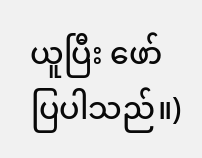ယူပြီး ဖော်ပြပါသည်။)